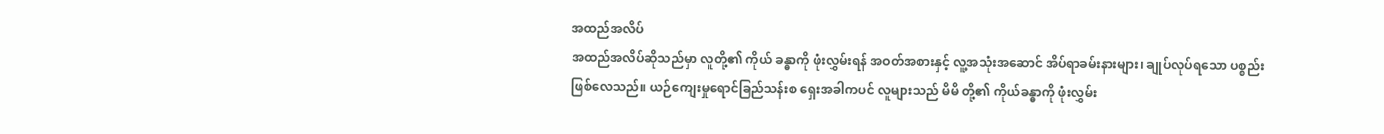အထည်အလိပ်
အထည်အလိပ်ဆိုသည်မှာ လူတို့၏ ကိုယ် ခန္ဓာကို ဖုံးလွှမ်းရန် အဝတ်အစားနှင့် လူ့အသုံးအဆောင် အိပ်ရာခမ်းနားများ၊ ချုပ်လုပ်ရသော ပစ္စည်းဖြစ်လေသည်။ ယဉ်ကျေးမှုရောင်ခြည်သန်းစ ရှေးအခါကပင် လူများသည် မိမိ တို့၏ ကိုယ်ခန္ဓာကို ဖုံးလွှမ်း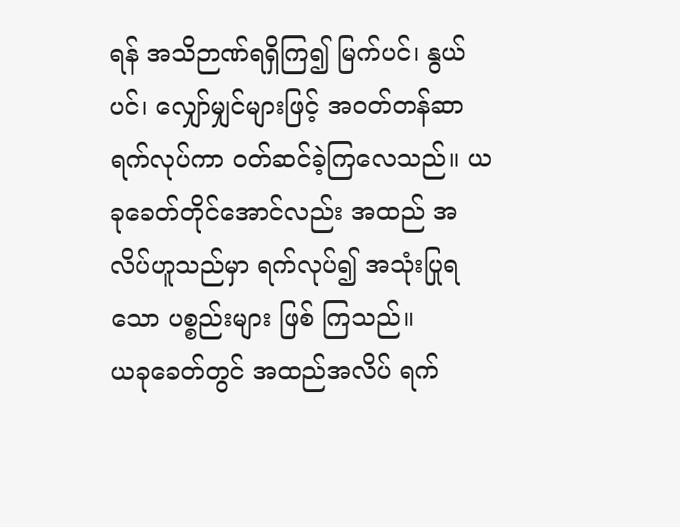ရန် အသိဉာဏ်ရရှိကြ၍ မြက်ပင်၊ နွယ်ပင်၊ လျှော်မျှင်များဖြင့် အဝတ်တန်ဆာ ရက်လုပ်ကာ ဝတ်ဆင်ခဲ့ကြလေသည်။ ယခုခေတ်တိုင်အောင်လည်း အထည် အလိပ်ဟူသည်မှာ ရက်လုပ်၍ အသုံးပြုရသော ပစ္စည်းများ ဖြစ် ကြသည်။
ယခုခေတ်တွင် အထည်အလိပ် ရက်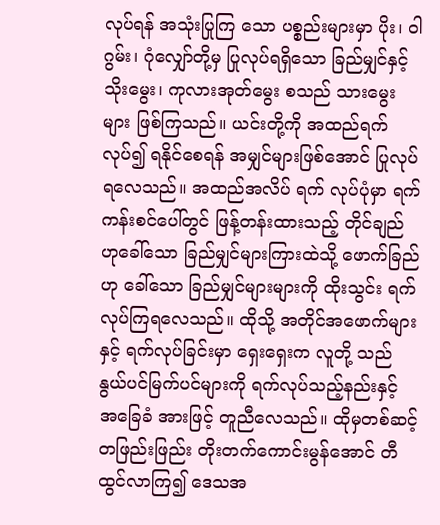လုပ်ရန် အသုံးပြုကြ သော ပစ္စည်းများမှာ ပိုး၊ ဝါဂွမ်း၊ ဂုံလျှော်တို့မှ ပြုလုပ်ရရှိသော ခြည်မျှင်နှင့် သိုးမွေး၊ ကုလားအုတ်မွေး စသည် သားမွေးများ ဖြစ်ကြသည်။ ယင်းတို့ကို အထည်ရက်လုပ်၍ ရနိုင်စေရန် အမျှင်များဖြစ်အောင် ပြုလုပ်ရလေသည်။ အထည်အလိပ် ရက် လုပ်ပုံမှာ ရက်ကန်းစင်ပေါ်တွင် ဖြန့်တန်းထားသည့် တိုင်ချည် ဟုခေါ်သော ခြည်မျှင်များကြားထဲသို့ ဖောက်ခြည်ဟု ခေါ်သော ခြည်မျှင်များများကို ထိုးသွင်း ရက်လုပ်ကြရလေသည်။ ထိုသို့ အတိုင်အဖောက်များနှင့် ရက်လုပ်ခြင်းမှာ ရှေးရှေးက လူတို့ သည် နွယ်ပင်မြက်ပင်များကို ရက်လုပ်သည့်နည်းနှင့် အခြေခံ အားဖြင့် တူညီလေသည်။ ထိုမှတစ်ဆင့် တဖြည်းဖြည်း တိုးတက်ကောင်းမွန်အောင် တီထွင်လာကြ၍ ဒေသအ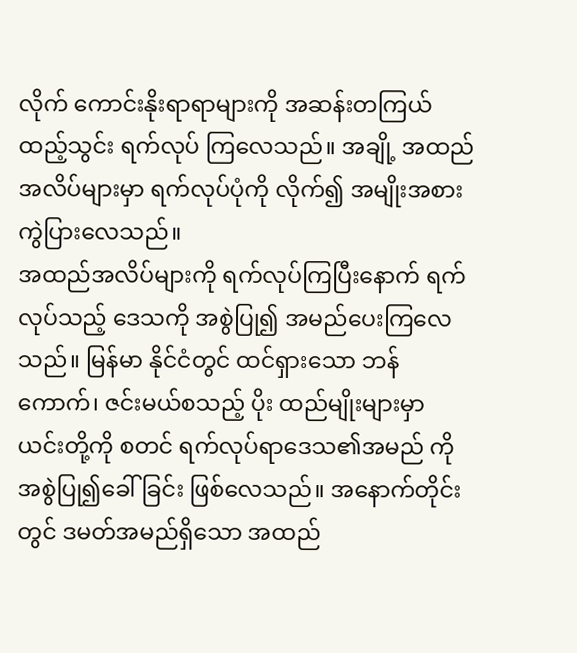လိုက် ကောင်းနိုးရာရာများကို အဆန်းတကြယ် ထည့်သွင်း ရက်လုပ် ကြလေသည်။ အချို့ အထည်အလိပ်များမှာ ရက်လုပ်ပုံကို လိုက်၍ အမျိုးအစား ကွဲပြားလေသည်။
အထည်အလိပ်များကို ရက်လုပ်ကြပြီးနောက် ရက်လုပ်သည့် ဒေသကို အစွဲပြု၍ အမည်ပေးကြလေသည်။ မြန်မာ နိုင်ငံတွင် ထင်ရှားသော ဘန်ကောက်၊ ဇင်းမယ်စသည့် ပိုး ထည်မျိုးများမှာ ယင်းတို့ကို စတင် ရက်လုပ်ရာဒေသ၏အမည် ကို အစွဲပြု၍ခေါ်ခြင်း ဖြစ်လေသည်။ အနောက်တိုင်းတွင် ဒမတ်အမည်ရှိသော အထည်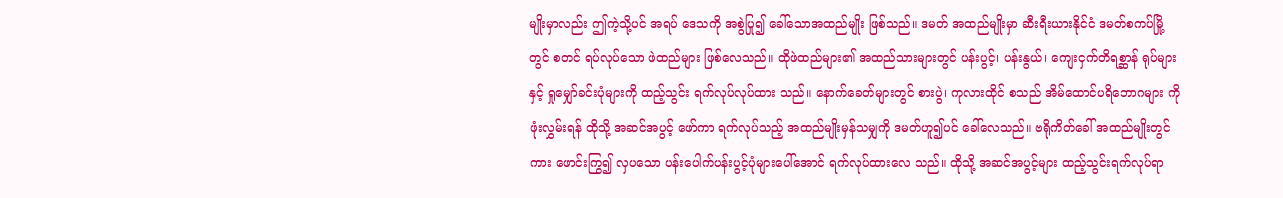မျိုးမှာလည်း ဤကဲ့သို့ပင် အရပ် ဒေသကို အစွဲပြု၍ ခေါ်သောအထည်မျိုး ဖြစ်သည်။ ဒမတ် အထည်မျိုးမှာ ဆီးရီးယားနိုင်ငံ ဒမတ်စကပ်မြို့တွင် စတင် ရပ်လုပ်သော ဖဲထည်များ ဖြစ်လေသည်။ ထိုဖဲထည်များ၏ အထည်သားများတွင် ပန်းပွင့်၊ ပန်းနွယ်၊ ကျေးငှက်တိရစ္ဆာန် ရုပ်များနှင့် ရှုမျှော်ခင်းပုံများကို ထည့်သွင်း ရက်လုပ်လုပ်ထား သည်။ နောက်ခေတ်များတွင် စားပွဲ၊ ကုလားထိုင် စသည် အိမ်ထောင်ပရိဘောဂများ ကို ဖုံးလွှမ်းရန် ထိုသို့ အဆင်အပွင့် ဖော်ကာ ရက်လုပ်သည့် အထည်မျိုးမှန်သမျှကို ဒမတ်ဟူ၍ပင် ခေါ်လေသည်။ ဗရိုကိတ်ခေါ် အထည်မျိုးတွင်ကား ဖောင်းကြွ၍ လှပသော ပန်းပေါက်ပန်းပွင့်ပုံများပေါ်အောင် ရက်လုပ်ထားလေ သည်။ ထိုသို့ အဆင်အပွင့်များ ထည့်သွင်းရက်လုပ်ရာ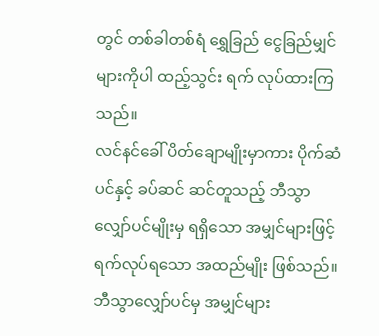တွင် တစ်ခါတစ်ရံ ရွှေခြည် ငွေခြည်မျှင်များကိုပါ ထည့်သွင်း ရက် လုပ်ထားကြသည်။
လင်နင်ခေါ် ပိတ်ချောမျိုးမှာကား ပိုက်ဆံပင်နှင့် ခပ်ဆင် ဆင်တူသည့် ဘီသွာလျှော်ပင်မျိုးမှ ရရှိသော အမျှင်များဖြင့် ရက်လုပ်ရသော အထည်မျိုး ဖြစ်သည်။ ဘီသွာလျှော်ပင်မှ အမျှင်များ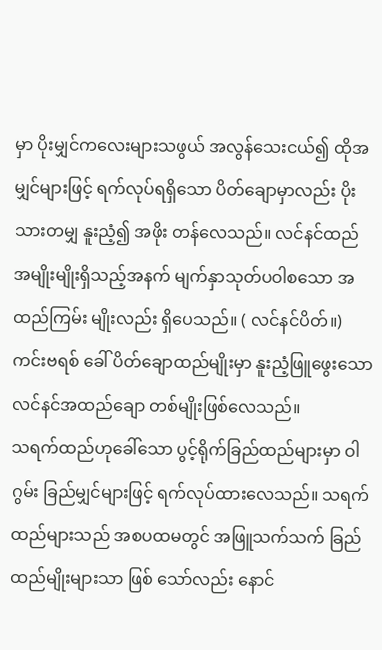မှာ ပိုးမျှင်ကလေးများသဖွယ် အလွန်သေးငယ်၍ ထိုအမျှင်များဖြင့် ရက်လုပ်ရရှိသော ပိတ်ချောမှာလည်း ပိုးသားတမျှ နူးညံ့၍ အဖိုး တန်လေသည်။ လင်နင်ထည် အမျိုးမျိုးရှိသည့်အနက် မျက်နှာသုတ်ပဝါစသော အထည်ကြမ်း မျိုးလည်း ရှိပေသည်။ ( လင်နင်ပိတ်။)
ကင်းဗရစ် ခေါ် ပိတ်ချောထည်မျိုးမှာ နူးညံ့ဖြူဖွေးသော လင်နင်အထည်ချော တစ်မျိုးဖြစ်လေသည်။
သရက်ထည်ဟုခေါ်သော ပွင့်ရိုက်ခြည်ထည်များမှာ ဝါဂွမ်း ခြည်မျှင်များဖြင့် ရက်လုပ်ထားလေသည်။ သရက်ထည်များသည် အစပထမတွင် အဖြူသက်သက် ခြည်ထည်မျိုးများသာ ဖြစ် သော်လည်း နောင်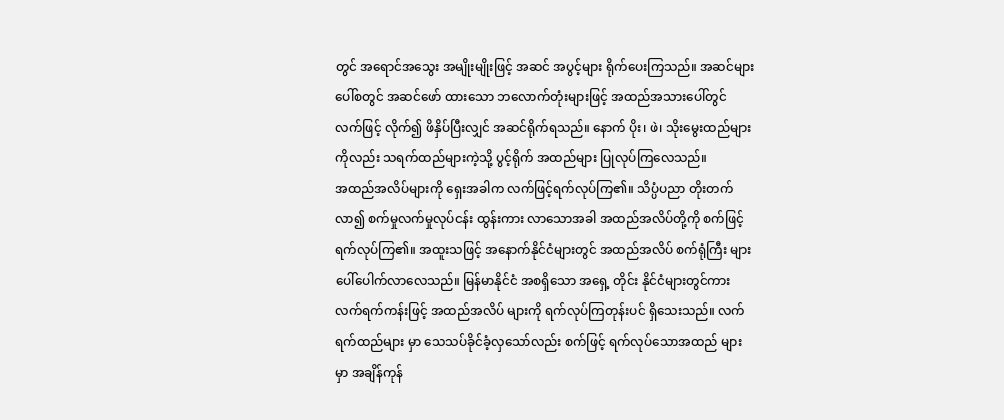တွင် အရောင်အသွေး အမျိုးမျိုးဖြင့် အဆင် အပွင့်များ ရိုက်ပေးကြသည်။ အဆင်များပေါ်စတွင် အဆင်ဖော် ထားသော ဘလောက်တုံးများဖြင့် အထည်အသားပေါ်တွင် လက်ဖြင့် လိုက်၍ ဖိနှိပ်ပြီးလျှင် အဆင်ရိုက်ရသည်။ နောက် ပိုး၊ ဖဲ၊ သိုးမွေးထည်များကိုလည်း သရက်ထည်များကဲ့သို့ ပွင့်ရိုက် အထည်များ ပြုလုပ်ကြလေသည်။
အထည်အလိပ်များကို ရှေးအခါက လက်ဖြင့်ရက်လုပ်ကြ၏။ သိပ္ပံပညာ တိုးတက်လာ၍ စက်မှုလက်မှုလုပ်ငန်း ထွန်းကား လာသောအခါ အထည်အလိပ်တို့ကို စက်ဖြင့် ရက်လုပ်ကြ၏။ အထူးသဖြင့် အနောက်နိုင်ငံများတွင် အထည်အလိပ် စက်ရုံကြီး များ ပေါ်ပေါက်လာလေသည်။ မြန်မာနိုင်ငံ အစရှိသော အရှေ့ တိုင်း နိုင်ငံများတွင်ကား လက်ရက်ကန်းဖြင့် အထည်အလိပ် များကို ရက်လုပ်ကြတုန်းပင် ရှိသေးသည်။ လက်ရက်ထည်များ မှာ သေသပ်ခိုင်ခံ့လှသော်လည်း စက်ဖြင့် ရက်လုပ်သောအထည် များမှာ အချိန်ကုန်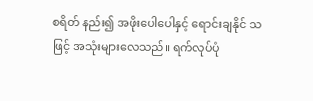စရိတ် နည်း၍ အဖိုးပေါပေါနှင့် ရောင်းချနိုင် သဖြင့် အသုံးများလေသည်။ ရက်လုပ်ပုံ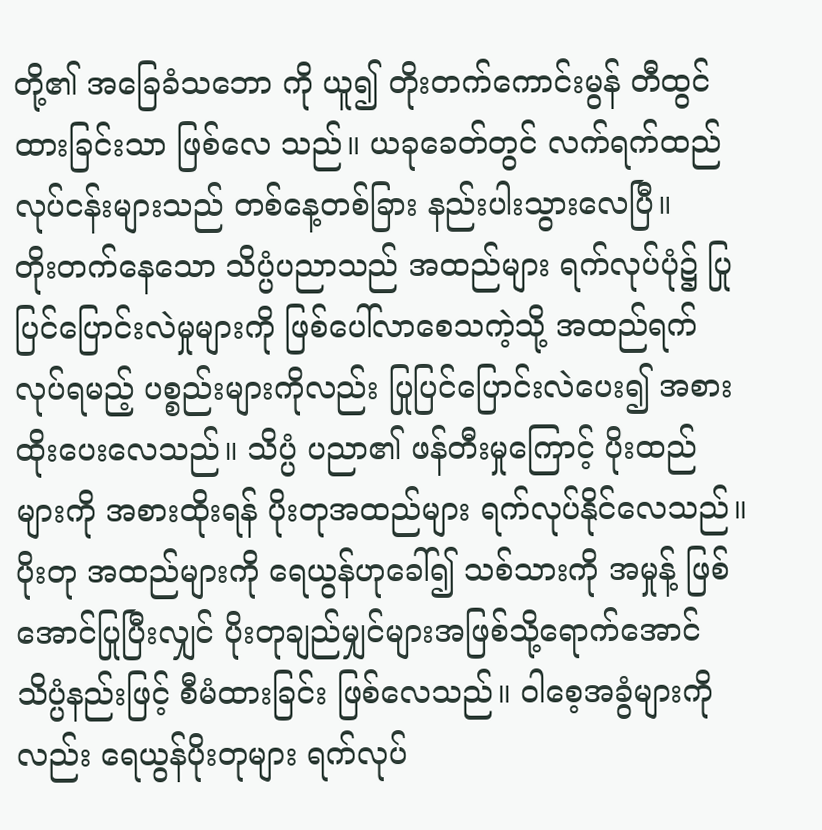တို့၏ အခြေခံသဘော ကို ယူ၍ တိုးတက်ကောင်းမွန် တီထွင်ထားခြင်းသာ ဖြစ်လေ သည်။ ယခုခေတ်တွင် လက်ရက်ထည် လုပ်ငန်းများသည် တစ်နေ့တစ်ခြား နည်းပါးသွားလေပြီ။
တိုးတက်နေသော သိပ္ပံပညာသည် အထည်များ ရက်လုပ်ပုံ၌ ပြုပြင်ပြောင်းလဲမှုများကို ဖြစ်ပေါ်လာစေသကဲ့သို့ အထည်ရက် လုပ်ရမည့် ပစ္စည်းများကိုလည်း ပြုပြင်ပြောင်းလဲပေး၍ အစား ထိုးပေးလေသည်။ သိပ္ပံ ပညာ၏ ဖန်တီးမှုကြောင့် ပိုးထည် များကို အစားထိုးရန် ပိုးတုအထည်များ ရက်လုပ်နိုင်လေသည်။ ပိုးတု အထည်များကို ရေယွန်ဟုခေါ်၍ သစ်သားကို အမှုန့် ဖြစ်အောင်ပြုပြီးလျှင် ပိုးတုချည်မျှင်များအဖြစ်သို့ရောက်အောင် သိပ္ပံနည်းဖြင့် စီမံထားခြင်း ဖြစ်လေသည်။ ဝါစေ့အခွံများကို လည်း ရေယွန်ပိုးတုများ ရက်လုပ်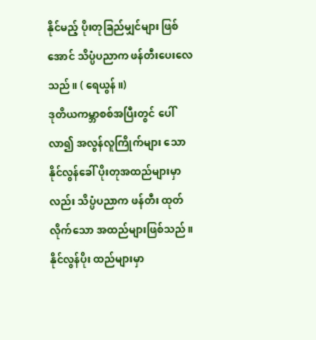နိုင်မည့် ပိုးတုခြည်မျှင်များ ဖြစ်အောင် သိပ္ပံပညာက ဖန်တီးပေးလေသည်။ ( ရေယွန်။)
ဒုတိယကမ္ဘာစစ်အပြီးတွင် ပေါ်လာ၍ အလွန်လူကြိုက်များ သော နိုင်လွန်ခေါ် ပိုးတုအထည်များမှာလည်း သိပ္ပံပညာက ဖန်တီး ထုတ်လိုက်သော အထည်များဖြစ်သည်။ နိုင်လွန်ပိုး ထည်များမှာ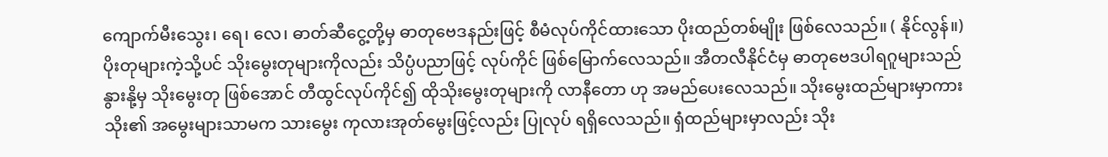ကျောက်မီးသွေး၊ ရေ၊ လေ၊ ဓာတ်ဆီငွေ့တို့မှ ဓာတုဗေဒနည်းဖြင့် စီမံလုပ်ကိုင်ထားသော ပိုးထည်တစ်မျိုး ဖြစ်လေသည်။ ( နိုင်လွန်။)
ပိုးတုများကဲ့သို့ပင် သိုးမွေးတုများကိုလည်း သိပ္ပံပညာဖြင့် လုပ်ကိုင် ဖြစ်မြောက်လေသည်။ အီတလီနိုင်ငံမှ ဓာတုဗေဒပါရဂူများသည် နွားနို့မှ သိုးမွေးတု ဖြစ်အောင် တီထွင်လုပ်ကိုင်၍ ထိုသိုးမွေးတုများကို လာနီတော ဟု အမည်ပေးလေသည်။ သိုးမွေးထည်များမှာကား သိုး၏ အမွေးများသာမက သားမွေး ကုလားအုတ်မွေးဖြင့်လည်း ပြုလုပ် ရရှိလေသည်။ ရှံထည်များမှာလည်း သိုး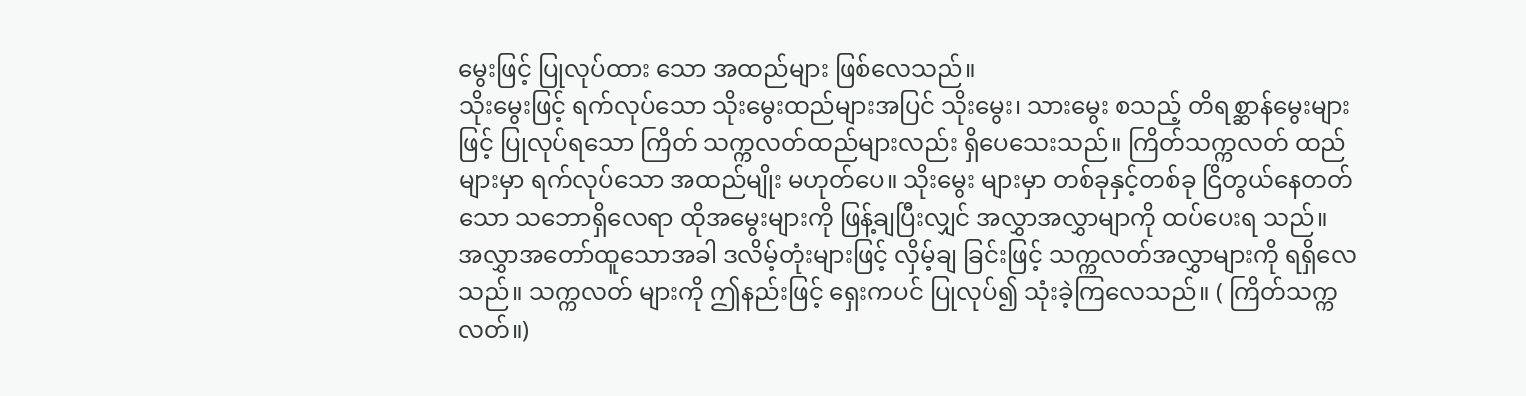မွေးဖြင့် ပြုလုပ်ထား သော အထည်များ ဖြစ်လေသည်။
သိုးမွေးဖြင့် ရက်လုပ်သော သိုးမွေးထည်များအပြင် သိုးမွေး၊ သားမွေး စသည့် တိရစ္ဆာန်မွေးများဖြင့် ပြုလုပ်ရသော ကြိတ် သက္ကလတ်ထည်များလည်း ရှိပေသေးသည်။ ကြိတ်သက္ကလတ် ထည်များမှာ ရက်လုပ်သော အထည်မျိုး မဟုတ်ပေ။ သိုးမွေး များမှာ တစ်ခုနှင့်တစ်ခု ငြိတွယ်နေတတ်သော သဘောရှိလေရာ ထိုအမွေးများကို ဖြန့်ချပြီးလျှင် အလွှာအလွှာမျာကို ထပ်ပေးရ သည်။ အလွှာအတော်ထူသောအခါ ဒလိမ့်တုံးများဖြင့် လှိမ့်ချ ခြင်းဖြင့် သက္ကလတ်အလွှာများကို ရရှိလေသည်။ သက္ကလတ် များကို ဤနည်းဖြင့် ရှေးကပင် ပြုလုပ်၍ သုံးခဲ့ကြလေသည်။ ( ကြိတ်သက္ကလတ်။)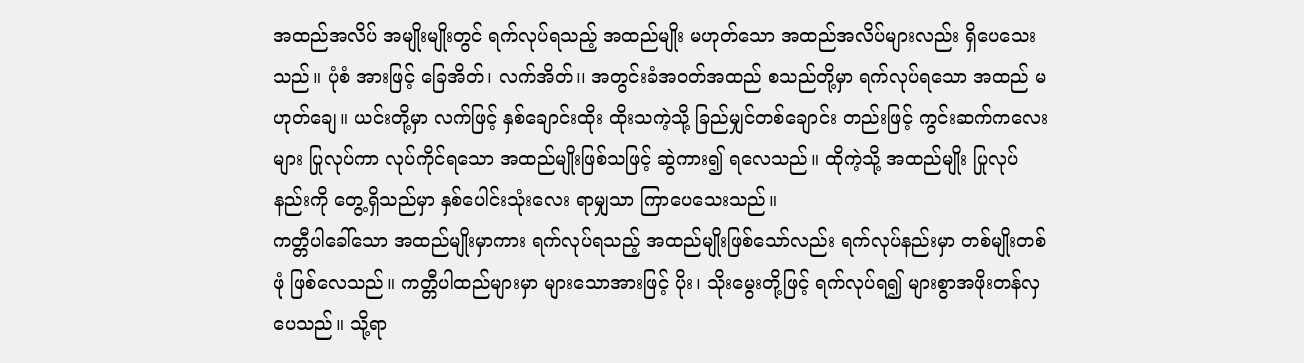အထည်အလိပ် အမျိုးမျိုးတွင် ရက်လုပ်ရသည့် အထည်မျိုး မဟုတ်သော အထည်အလိပ်များလည်း ရှိပေသေးသည်။ ပုံစံ အားဖြင့် ခြေအိတ်၊ လက်အိတ်၊၊ အတွင်းခံအဝတ်အထည် စသည်တို့မှာ ရက်လုပ်ရသော အထည် မဟုတ်ချေ။ ယင်းတို့မှာ လက်ဖြင့် နှစ်ချောင်းထိုး ထိုးသကဲ့သို့ ခြည်မျှင်တစ်ချောင်း တည်းဖြင့် ကွင်းဆက်ကလေးများ ပြုလုပ်ကာ လုပ်ကိုင်ရသော အထည်မျိုးဖြစ်သဖြင့် ဆွဲကား၍ ရလေသည်။ ထိုကဲ့သို့ အထည်မျိုး ပြုလုပ်နည်းကို တွေ့ရှိသည်မှာ နှစ်ပေါင်းသုံးလေး ရာမျှသာ ကြာပေသေးသည်။
ကတ္တီပါခေါ်သော အထည်မျိုးမှာကား ရက်လုပ်ရသည့် အထည်မျိုးဖြစ်သော်လည်း ရက်လုပ်နည်းမှာ တစ်မျိုးတစ်ဖုံ ဖြစ်လေသည်။ ကတ္တီပါထည်များမှာ များသောအားဖြင့် ပိုး၊ သိုးမွေးတို့ဖြင့် ရက်လုပ်ရ၍ များစွာအဖိုးတန်လှပေသည်။ သို့ရာ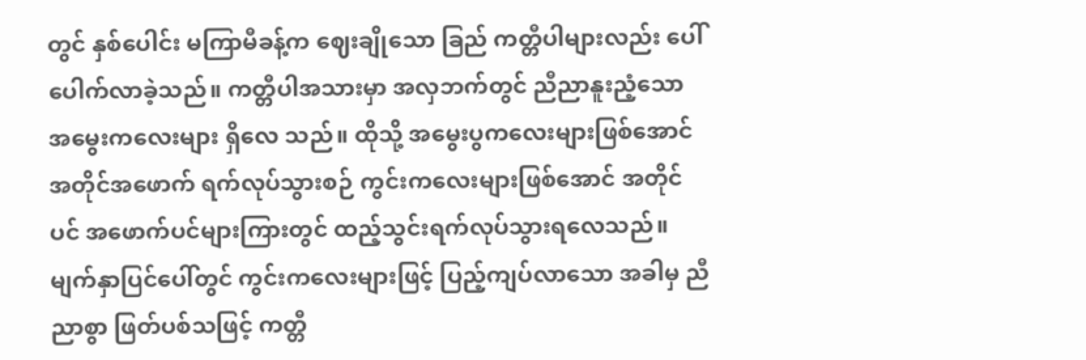တွင် နှစ်ပေါင်း မကြာမီခန့်က ဈေးချိုသော ခြည် ကတ္တီပါများလည်း ပေါ်ပေါက်လာခဲ့သည်။ ကတ္တီပါအသားမှာ အလှဘက်တွင် ညီညာနူးညံ့သော အမွေးကလေးများ ရှိလေ သည်။ ထိုသို့ အမွေးပွကလေးများဖြစ်အောင် အတိုင်အဖောက် ရက်လုပ်သွားစဉ် ကွင်းကလေးများဖြစ်အောင် အတိုင်ပင် အဖောက်ပင်များကြားတွင် ထည့်သွင်းရက်လုပ်သွားရလေသည်။ မျက်နှာပြင်ပေါ်တွင် ကွင်းကလေးများဖြင့် ပြည့်ကျပ်လာသော အခါမှ ညီညာစွာ ဖြတ်ပစ်သဖြင့် ကတ္တီ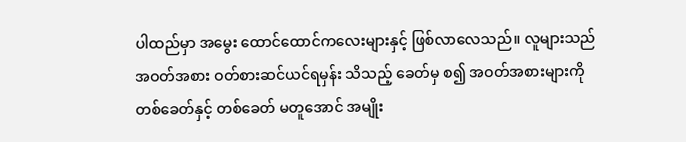ပါထည်မှာ အမွေး ထောင်ထောင်ကလေးများနှင့် ဖြစ်လာလေသည်။ လူများသည် အဝတ်အစား ဝတ်စားဆင်ယင်ရမှန်း သိသည့် ခေတ်မှ စ၍ အဝတ်အစားများကို တစ်ခေတ်နှင့် တစ်ခေတ် မတူအောင် အမျိုး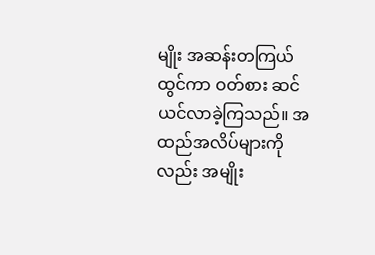မျိုး အဆန်းတကြယ်ထွင်ကာ ဝတ်စား ဆင်ယင်လာခဲ့ကြသည်။ အထည်အလိပ်များကိုလည်း အမျိုး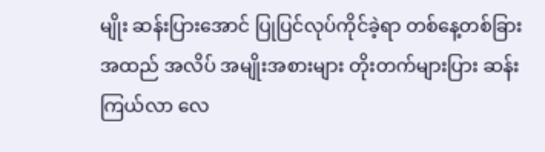မျိုး ဆန်းပြားအောင် ပြုပြင်လုပ်ကိုင်ခဲ့ရာ တစ်နေ့တစ်ခြား အထည် အလိပ် အမျိုးအစားများ တိုးတက်များပြား ဆန်းကြယ်လာ လေ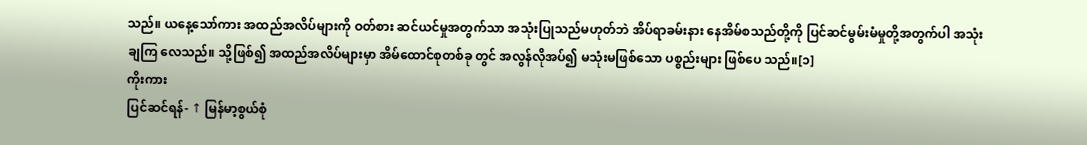သည်။ ယနေ့သော်ကား အထည်အလိပ်များကို ဝတ်စား ဆင်ယင်မှုအတွက်သာ အသုံးပြုသည်မဟုတ်ဘဲ အိပ်ရာခမ်းနား နေအိမ်စသည်တို့ကို ပြင်ဆင်မွမ်းမံမှုတို့အတွက်ပါ အသုံးချကြ လေသည်။ သို့ဖြစ်၍ အထည်အလိပ်များမှာ အိမ်ထောင်စုတစ်ခု တွင် အလွန်လိုအပ်၍ မသုံးမဖြစ်သော ပစ္စည်းများ ဖြစ်ပေ သည်။[၁]
ကိုးကား
ပြင်ဆင်ရန်- ↑ မြန်မာ့စွယ်စုံ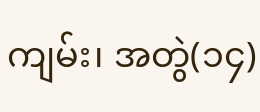ကျမ်း၊ အတွဲ(၁၄)